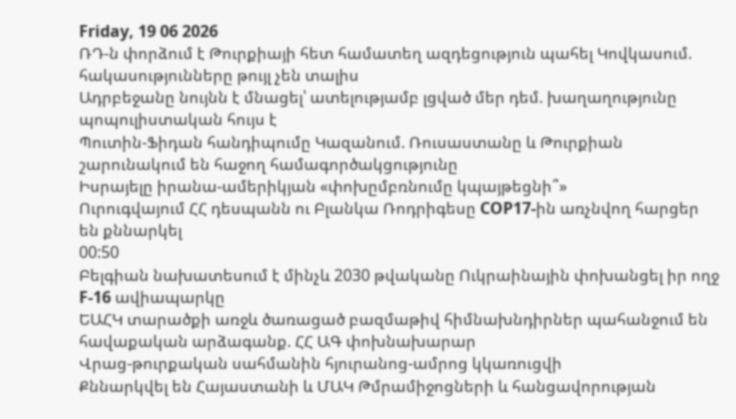Friday, 19 06 2026
ՌԴ-ն փորձում է Թուրքիայի հետ համատեղ ազդեցություն պահել Կովկասում. հակասությունները թույլ չեն տալիս
Ադրբեջանը նույնն է մնացել՝ ատելությամբ լցված մեր դեմ. խաղաղությունը պոպուլիստական հույս է
Պուտին-Ֆիդան հանդիպումը Կազանում. Ռուսաստանը և Թուրքիան շարունակում են հաջող համագործակցությունը
Իսրայելը իրանա-ամերիկյան «փոխըմբռնումը կպայթեցնի՞»
Ուրուգվայում ՀՀ դեսպանն ու Բլանկա Ռոդրիգեսը COP17-ին առչնվող հարցեր են քննարկել
00:50
Բելգիան նախատեսում է մինչև 2030 թվականը Ուկրաինային փոխանցել իր ողջ F-16 ավիապարկը
ԵԱՀԿ տարածքի առջև ծառացած բազմաթիվ հիմնախնդիրներ պահանջում են հավաքական արձագանք. ՀՀ ԱԳ փոխնախարար
Վրաց-թուրքական սահմանին հյուրանոց-ամրոց կկառուցվի
Քննարկվել են Հայաստանի և ՄԱԿ Թմրամիջոցների և հանցավորության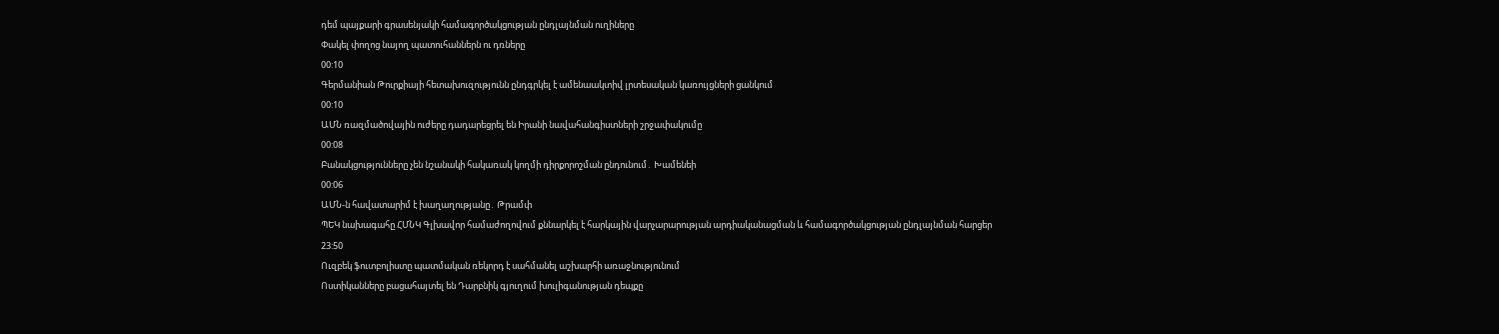դեմ պայքարի գրասենյակի համագործակցության ընդլայնման ուղիները
Փակել փողոց նայող պատուհաններն ու դռները
00:10
Գերմանիան Թուրքիայի հետախուզությունն ընդգրկել է ամենաակտիվ լրտեսական կառույցների ցանկում
00:10
ԱՄՆ ռազմածովային ուժերը դադարեցրել են Իրանի նավահանգիստների շրջափակումը
00:08
Բանակցությունները չեն նշանակի հակառակ կողմի դիրքորոշման ընդունում․ Խամենեի
00:06
ԱՄՆ-ն հավատարիմ է խաղաղությանը․ Թրամփ
ՊԵԿ նախագահը ՀՄՆԿ Գլխավոր համաժողովում քննարկել է հարկային վարչարարության արդիականացման և համագործակցության ընդլայնման հարցեր
23:50
Ուզբեկ ֆուտբոլիստը պատմական ռեկորդ է սահմանել աշխարհի առաջնությունում
Ոստիկանները բացահայտել են Դարբնիկ գյուղում խուլիգանության դեպքը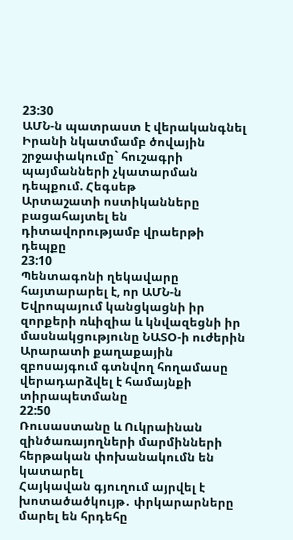23:30
ԱՄՆ-ն պատրաստ է վերականգնել Իրանի նկատմամբ ծովային շրջափակումը` հուշագրի պայմանների չկատարման դեպքում. Հեգսեթ
Արտաշատի ոստիկանները բացահայտել են դիտավորությամբ վրաերթի դեպքը
23:10
Պենտագոնի ղեկավարը հայտարարել է, որ ԱՄՆ-ն Եվրոպայում կանցկացնի իր զորքերի ռևիզիա և կնվազեցնի իր մասնակցությունը ՆԱՏՕ-ի ուժերին
Արարատի քաղաքային զբոսայգում գտնվող հողամասը վերադարձվել է համայնքի տիրապետմանը
22:50
Ռուսաստանը և Ուկրաինան զինծառայողների մարմինների հերթական փոխանակումն են կատարել
Հայկավան գյուղում այրվել է խոտածածկույթ․ փրկարարները մարել են հրդեհը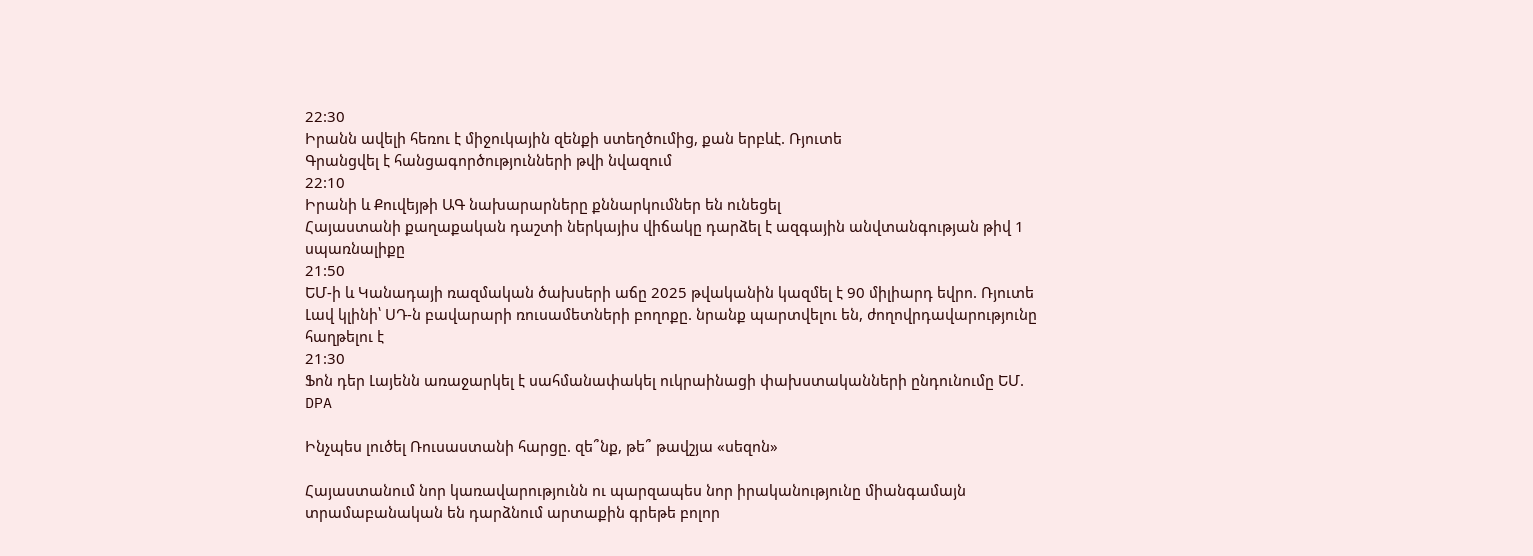22:30
Իրանն ավելի հեռու է միջուկային զենքի ստեղծումից, քան երբևէ. Ռյուտե
Գրանցվել է հանցագործությունների թվի նվազում
22:10
Իրանի և Քուվեյթի ԱԳ նախարարները քննարկումներ են ունեցել
Հայաստանի քաղաքական դաշտի ներկայիս վիճակը դարձել է ազգային անվտանգության թիվ 1 սպառնալիքը
21:50
ԵՄ-ի և Կանադայի ռազմական ծախսերի աճը 2025 թվականին կազմել է 90 միլիարդ եվրո. Ռյուտե
Լավ կլինի՝ ՍԴ-ն բավարարի ռուսամետների բողոքը. նրանք պարտվելու են, ժողովրդավարությունը հաղթելու է
21:30
Ֆոն դեր Լայենն առաջարկել է սահմանափակել ուկրաինացի փախստականների ընդունումը ԵՄ. DPA

Ինչպես լուծել Ռուսաստանի հարցը. զե՞նք, թե՞ թավշյա «սեզոն»

Հայաստանում նոր կառավարությունն ու պարզապես նոր իրականությունը միանգամայն տրամաբանական են դարձնում արտաքին գրեթե բոլոր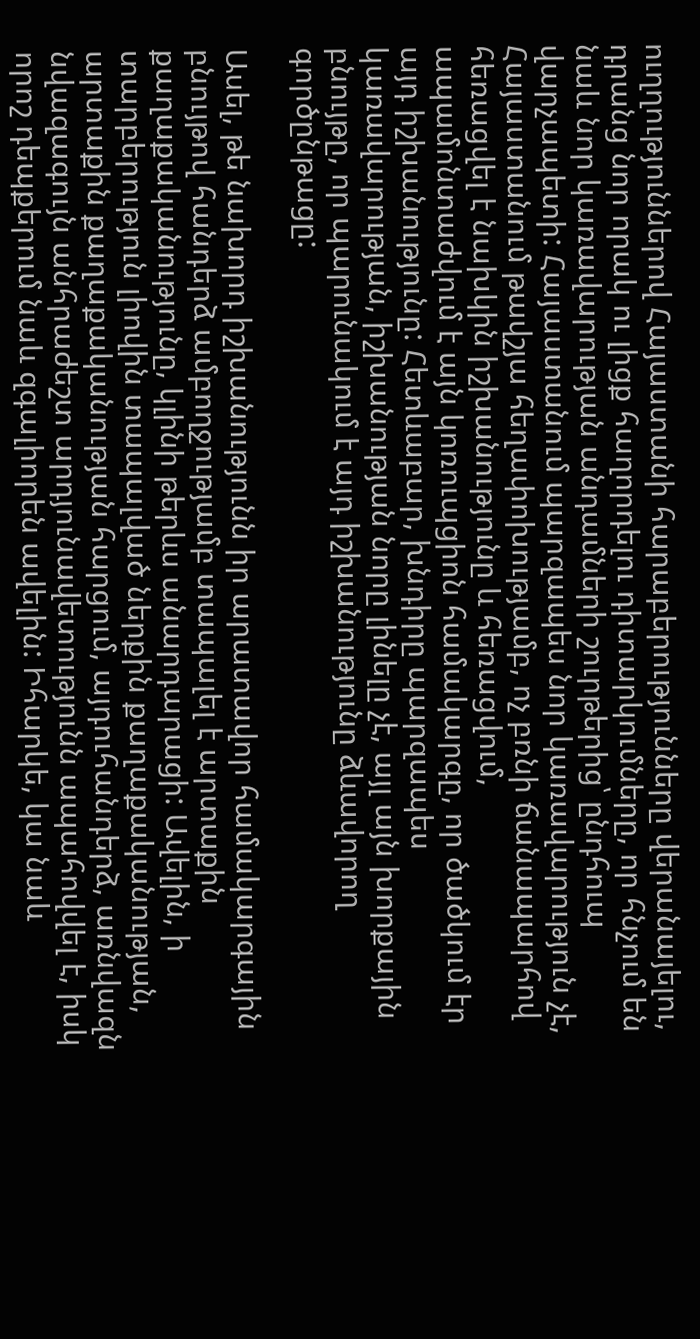ուղղություններով Հայաստանի հարաբերությունները վերանայելու, դրանց նոր որակ ու լիցք հաղորդելու դիտարկումները, որ հնչում են նաև նոր կառավարության անդամների շուրթերից՝ ընդհուպ վարչապետի: Հայաստանում պարզապես նոր կառավարություն չէ, Հայաստանում թավշյա հեղափոխությամբ, ոչ բռնի ճանապարհով հեռացվել է նախկին իշխանությունը և հեռացվում, ապամոնտաժվում է այն կոռուպցիոն համակարգը, որ ծածկում էր այդ իշխանությունը: Հետևաբար, խնդիրը պարզապես կառավարության, իշխանության նորը լինելը չէ, այլ այն խորքային բնույթը, որ պարունակում է այդ իշխանությունը ձևավորող գործընթացը:

Ասել, թե նախորդ իշխանությունն իր արատավոր համակարգային բնույթով հանդերձ ամբողջությամբ տապալել է արտաքին քաղաքականությունը, կլինի թերևս անարդարացի: Ավելին, ի տարբերություն լիովին տապալված ներքին քաղաքականության, արտաքին քաղաքականության հարցում, այդուհանդերձ, առնվազն նվազագույն անհրաժեշտ արդյունավետությունն ապահովվել է, իսկ որոշ դեպքերում նաև զգալիորեն ավելին: Իհարկե, կա նաև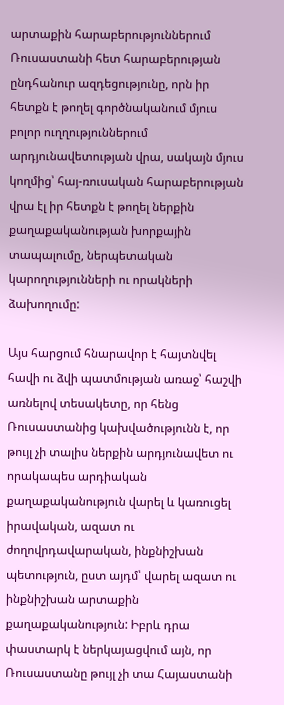արտաքին հարաբերություններում Ռուսաստանի հետ հարաբերության ընդհանուր ազդեցությունը, որն իր հետքն է թողել գործնականում մյուս բոլոր ուղղություններում արդյունավետության վրա, սակայն մյուս կողմից՝ հայ-ռուսական հարաբերության վրա էլ իր հետքն է թողել ներքին քաղաքականության խորքային տապալումը, ներպետական կարողությունների ու որակների ձախողումը:

Այս հարցում հնարավոր է հայտնվել հավի ու ձվի պատմության առաջ՝ հաշվի առնելով տեսակետը, որ հենց Ռուսաստանից կախվածությունն է, որ թույլ չի տալիս ներքին արդյունավետ ու որակապես արդիական քաղաքականություն վարել և կառուցել իրավական, ազատ ու ժողովրդավարական, ինքնիշխան պետություն, ըստ այդմ՝ վարել ազատ ու ինքնիշխան արտաքին քաղաքականություն: Իբրև դրա փաստարկ է ներկայացվում այն, որ Ռուսաստանը թույլ չի տա Հայաստանի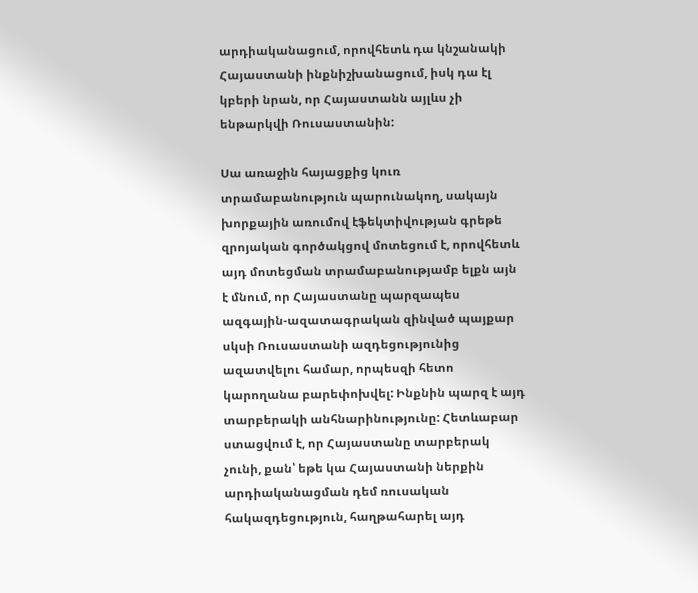արդիականացում, որովհետև դա կնշանակի Հայաստանի ինքնիշխանացում, իսկ դա էլ կբերի նրան, որ Հայաստանն այլևս չի ենթարկվի Ռուսաստանին:

Սա առաջին հայացքից կուռ տրամաբանություն պարունակող, սակայն խորքային առումով էֆեկտիվության գրեթե զրոյական գործակցով մոտեցում է, որովհետև այդ մոտեցման տրամաբանությամբ ելքն այն է մնում, որ Հայաստանը պարզապես ազգային-ազատագրական զինված պայքար սկսի Ռուսաստանի ազդեցությունից ազատվելու համար, որպեսզի հետո կարողանա բարեփոխվել: Ինքնին պարզ է այդ տարբերակի անհնարինությունը: Հետևաբար ստացվում է, որ Հայաստանը տարբերակ չունի, քան՝ եթե կա Հայաստանի ներքին արդիականացման դեմ ռուսական հակազդեցություն, հաղթահարել այդ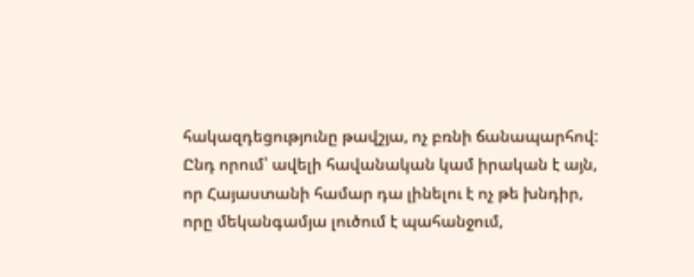հակազդեցությունը թավշյա, ոչ բռնի ճանապարհով: Ընդ որում՝ ավելի հավանական կամ իրական է այն, որ Հայաստանի համար դա լինելու է ոչ թե խնդիր, որը մեկանգամյա լուծում է պահանջում,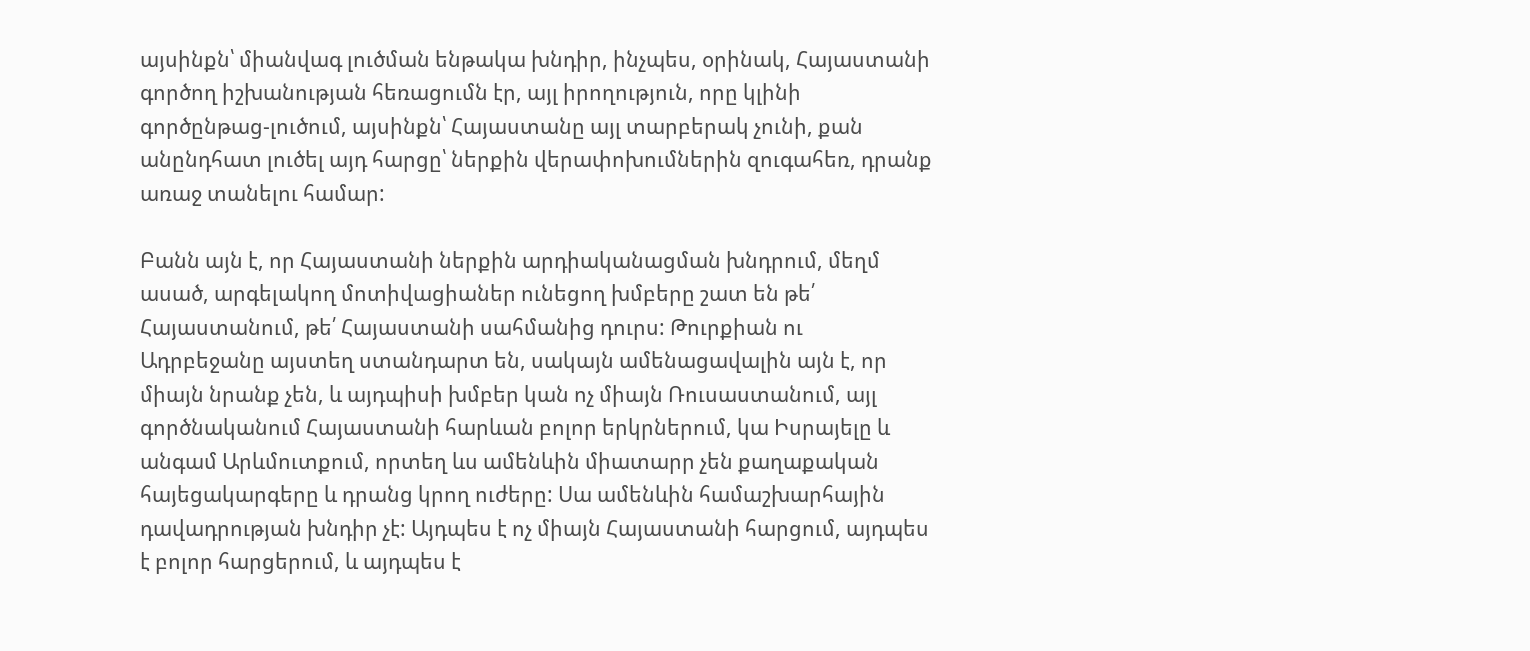այսինքն՝ միանվագ լուծման ենթակա խնդիր, ինչպես, օրինակ, Հայաստանի գործող իշխանության հեռացումն էր, այլ իրողություն, որը կլինի գործընթաց-լուծում, այսինքն՝ Հայաստանը այլ տարբերակ չունի, քան անընդհատ լուծել այդ հարցը՝ ներքին վերափոխումներին զուգահեռ, դրանք առաջ տանելու համար:

Բանն այն է, որ Հայաստանի ներքին արդիականացման խնդրում, մեղմ ասած, արգելակող մոտիվացիաներ ունեցող խմբերը շատ են թե՛ Հայաստանում, թե՛ Հայաստանի սահմանից դուրս: Թուրքիան ու Ադրբեջանը այստեղ ստանդարտ են, սակայն ամենացավալին այն է, որ միայն նրանք չեն, և այդպիսի խմբեր կան ոչ միայն Ռուսաստանում, այլ գործնականում Հայաստանի հարևան բոլոր երկրներում, կա Իսրայելը և անգամ Արևմուտքում, որտեղ ևս ամենևին միատարր չեն քաղաքական հայեցակարգերը և դրանց կրող ուժերը: Սա ամենևին համաշխարհային դավադրության խնդիր չէ: Այդպես է ոչ միայն Հայաստանի հարցում, այդպես է բոլոր հարցերում, և այդպես է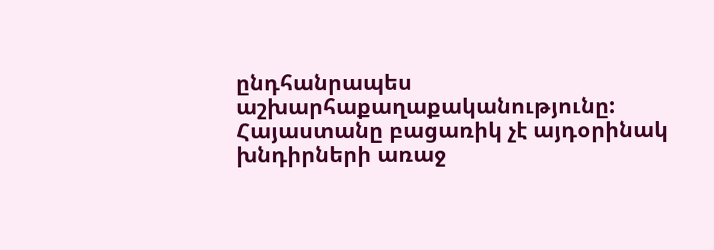ընդհանրապես աշխարհաքաղաքականությունը: Հայաստանը բացառիկ չէ այդօրինակ խնդիրների առաջ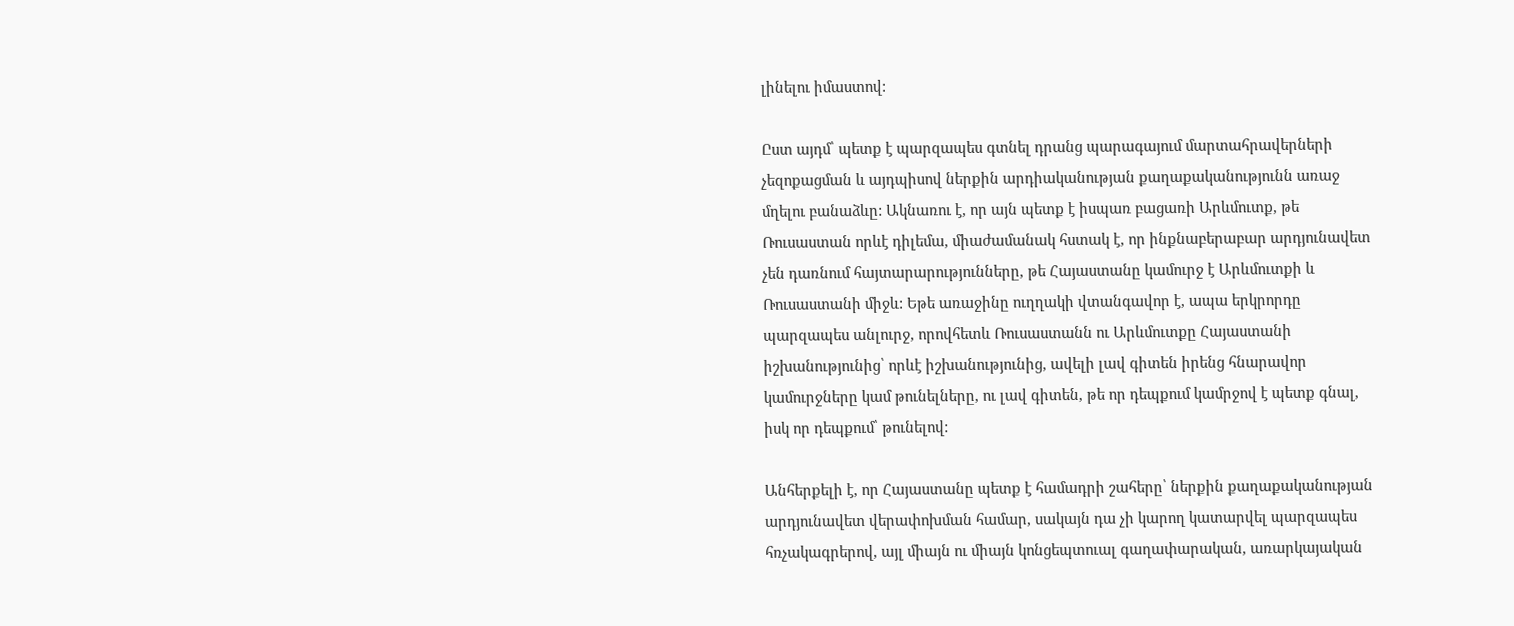լինելու իմաստով:

Ըստ այդմ՝ պետք է պարզապես գտնել դրանց պարագայում մարտահրավերների չեզոքացման և այդպիսով ներքին արդիականության քաղաքականությունն առաջ մղելու բանաձևը: Ակնառու է, որ այն պետք է իսպառ բացառի Արևմուտք, թե Ռուսաստան որևէ դիլեմա, միաժամանակ հստակ է, որ ինքնաբերաբար արդյունավետ չեն դառնում հայտարարությունները, թե Հայաստանը կամուրջ է Արևմուտքի և Ռուսաստանի միջև: Եթե առաջինը ուղղակի վտանգավոր է, ապա երկրորդը պարզապես անլուրջ, որովհետև Ռուսաստանն ու Արևմուտքը Հայաստանի իշխանությունից՝ որևէ իշխանությունից, ավելի լավ գիտեն իրենց հնարավոր կամուրջները կամ թունելները, ու լավ գիտեն, թե որ դեպքում կամրջով է պետք գնալ, իսկ որ դեպքում՝ թունելով:

Անհերքելի է, որ Հայաստանը պետք է համադրի շահերը՝ ներքին քաղաքականության արդյունավետ վերափոխման համար, սակայն դա չի կարող կատարվել պարզապես հռչակագրերով, այլ միայն ու միայն կոնցեպտուալ գաղափարական, առարկայական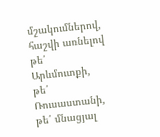մշակումներով, հաշվի առնելով թե՛ Արևմուտքի, թե՛ Ռուսաստանի, թե՛ մնացյալ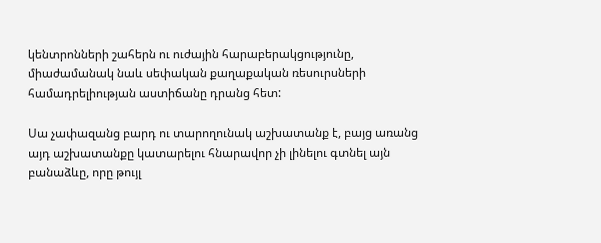կենտրոնների շահերն ու ուժային հարաբերակցությունը, միաժամանակ նաև սեփական քաղաքական ռեսուրսների համադրելիության աստիճանը դրանց հետ:

Սա չափազանց բարդ ու տարողունակ աշխատանք է, բայց առանց այդ աշխատանքը կատարելու հնարավոր չի լինելու գտնել այն բանաձևը, որը թույլ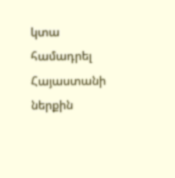կտա համադրել Հայաստանի ներքին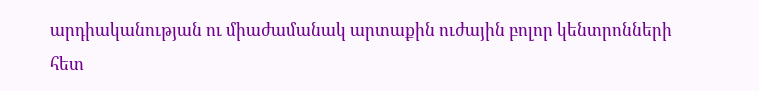արդիականության ու միաժամանակ արտաքին ուժային բոլոր կենտրոնների հետ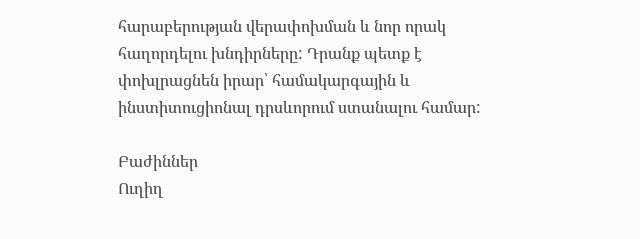հարաբերության վերափոխման և նոր որակ հաղորդելու խնդիրները: Դրանք պետք է փոխլրացնեն իրար՝ համակարգային և ինստիտուցիոնալ դրսևորում ստանալու համար:

Բաժիններ
Ուղիղ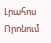Լրահոս
Որոնում